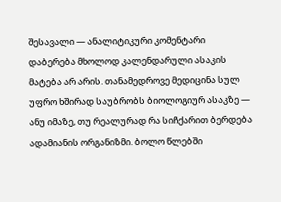შესავალი — ანალიტიკური კომენტარი
დაბერება მხოლოდ კალენდარული ასაკის მატება არ არის. თანამედროვე მედიცინა სულ უფრო ხშირად საუბრობს ბიოლოგიურ ასაკზე — ანუ იმაზე, თუ რეალურად რა სიჩქარით ბერდება ადამიანის ორგანიზმი. ბოლო წლებში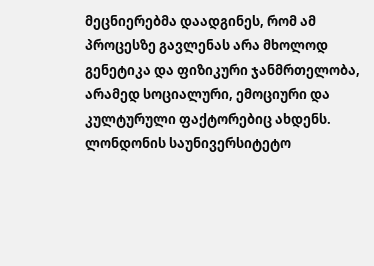მეცნიერებმა დაადგინეს, რომ ამ პროცესზე გავლენას არა მხოლოდ გენეტიკა და ფიზიკური ჯანმრთელობა, არამედ სოციალური, ემოციური და კულტურული ფაქტორებიც ახდენს.
ლონდონის საუნივერსიტეტო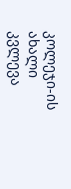კოლეჯი-ის ახალი კვლევა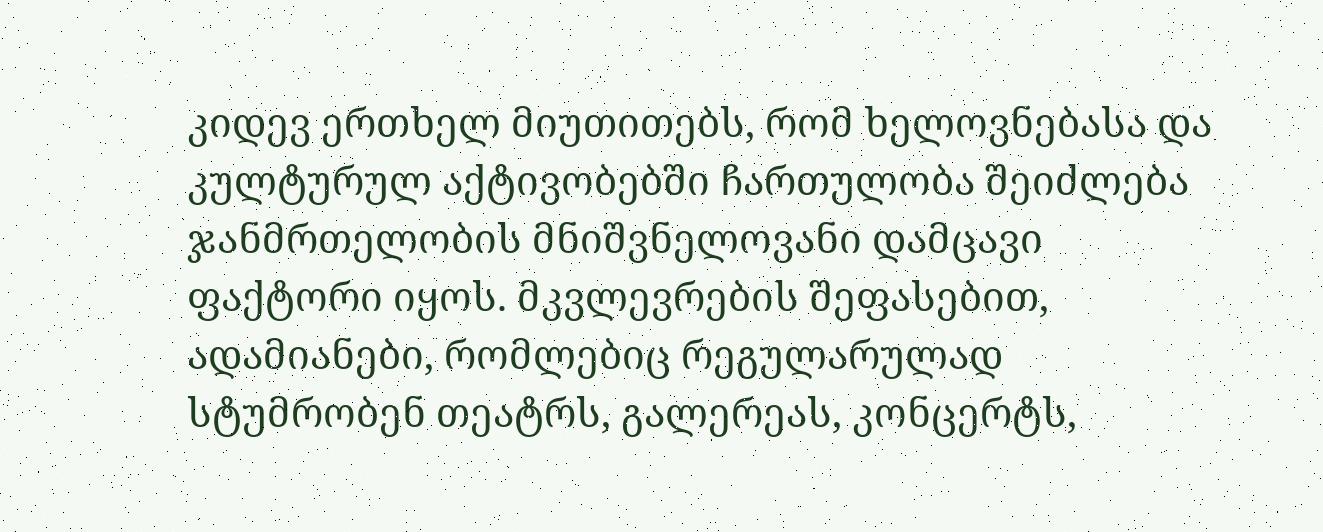კიდევ ერთხელ მიუთითებს, რომ ხელოვნებასა და კულტურულ აქტივობებში ჩართულობა შეიძლება ჯანმრთელობის მნიშვნელოვანი დამცავი ფაქტორი იყოს. მკვლევრების შეფასებით, ადამიანები, რომლებიც რეგულარულად სტუმრობენ თეატრს, გალერეას, კონცერტს,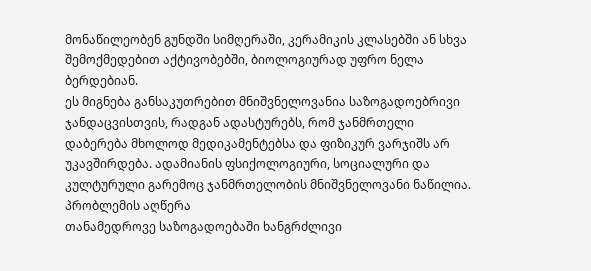მონაწილეობენ გუნდში სიმღერაში, კერამიკის კლასებში ან სხვა შემოქმედებით აქტივობებში, ბიოლოგიურად უფრო ნელა ბერდებიან.
ეს მიგნება განსაკუთრებით მნიშვნელოვანია საზოგადოებრივი ჯანდაცვისთვის, რადგან ადასტურებს, რომ ჯანმრთელი დაბერება მხოლოდ მედიკამენტებსა და ფიზიკურ ვარჯიშს არ უკავშირდება. ადამიანის ფსიქოლოგიური, სოციალური და კულტურული გარემოც ჯანმრთელობის მნიშვნელოვანი ნაწილია.
პრობლემის აღწერა
თანამედროვე საზოგადოებაში ხანგრძლივი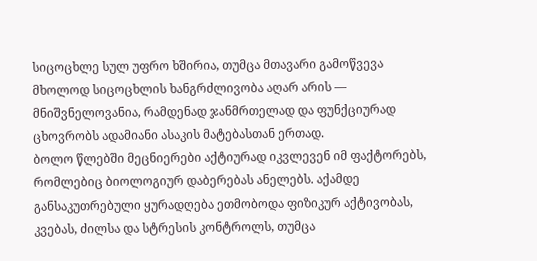სიცოცხლე სულ უფრო ხშირია, თუმცა მთავარი გამოწვევა მხოლოდ სიცოცხლის ხანგრძლივობა აღარ არის — მნიშვნელოვანია, რამდენად ჯანმრთელად და ფუნქციურად ცხოვრობს ადამიანი ასაკის მატებასთან ერთად.
ბოლო წლებში მეცნიერები აქტიურად იკვლევენ იმ ფაქტორებს, რომლებიც ბიოლოგიურ დაბერებას ანელებს. აქამდე განსაკუთრებული ყურადღება ეთმობოდა ფიზიკურ აქტივობას, კვებას, ძილსა და სტრესის კონტროლს, თუმცა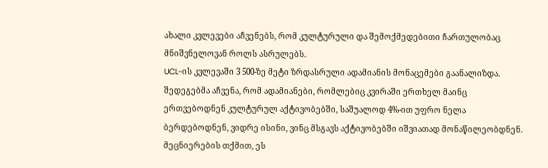ახალი კვლევები აჩვენებს, რომ კულტურული და შემოქმედებითი ჩართულობაც მნიშვნელოვან როლს ასრულებს.
UCL-ის კვლევაში 3 500-ზე მეტი ზრდასრული ადამიანის მონაცემები გაანალიზდა. შედეგებმა აჩვენა, რომ ადამიანები, რომლებიც კვირაში ერთხელ მაინც ერთვებოდნენ კულტურულ აქტივობებში, საშუალოდ 4%-ით უფრო ნელა ბერდებოდნენ, ვიდრე ისინი, ვინც მსგავს აქტივობებში იშვიათად მონაწილეობდნენ.
მეცნიერების თქმით, ეს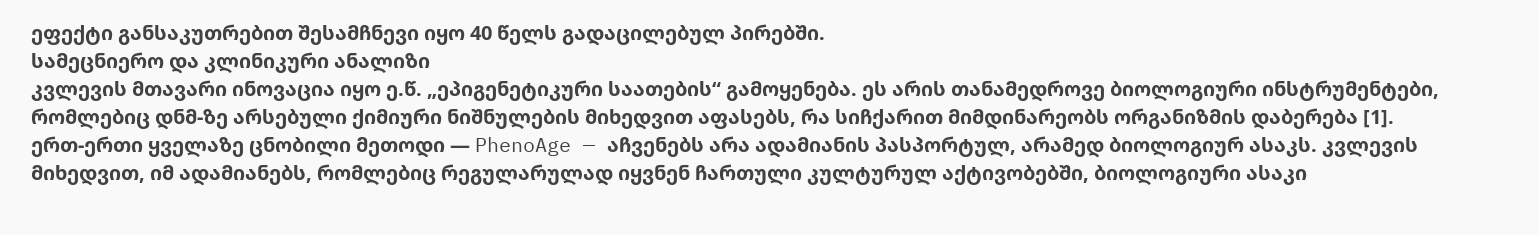ეფექტი განსაკუთრებით შესამჩნევი იყო 40 წელს გადაცილებულ პირებში.
სამეცნიერო და კლინიკური ანალიზი
კვლევის მთავარი ინოვაცია იყო ე.წ. „ეპიგენეტიკური საათების“ გამოყენება. ეს არის თანამედროვე ბიოლოგიური ინსტრუმენტები, რომლებიც დნმ-ზე არსებული ქიმიური ნიშნულების მიხედვით აფასებს, რა სიჩქარით მიმდინარეობს ორგანიზმის დაბერება [1].
ერთ-ერთი ყველაზე ცნობილი მეთოდი — PhenoAge — აჩვენებს არა ადამიანის პასპორტულ, არამედ ბიოლოგიურ ასაკს. კვლევის მიხედვით, იმ ადამიანებს, რომლებიც რეგულარულად იყვნენ ჩართული კულტურულ აქტივობებში, ბიოლოგიური ასაკი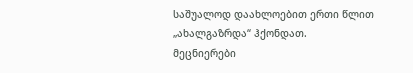საშუალოდ დაახლოებით ერთი წლით „ახალგაზრდა“ ჰქონდათ.
მეცნიერები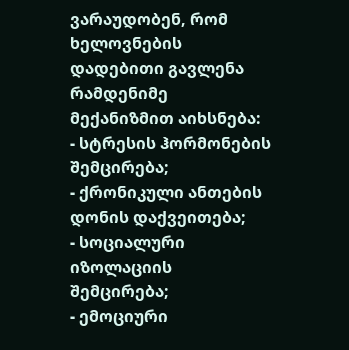ვარაუდობენ, რომ ხელოვნების დადებითი გავლენა რამდენიმე მექანიზმით აიხსნება:
- სტრესის ჰორმონების შემცირება;
- ქრონიკული ანთების დონის დაქვეითება;
- სოციალური იზოლაციის შემცირება;
- ემოციური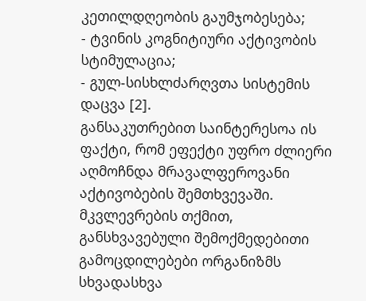კეთილდღეობის გაუმჯობესება;
- ტვინის კოგნიტიური აქტივობის სტიმულაცია;
- გულ-სისხლძარღვთა სისტემის დაცვა [2].
განსაკუთრებით საინტერესოა ის ფაქტი, რომ ეფექტი უფრო ძლიერი აღმოჩნდა მრავალფეროვანი აქტივობების შემთხვევაში. მკვლევრების თქმით, განსხვავებული შემოქმედებითი გამოცდილებები ორგანიზმს სხვადასხვა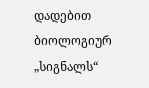დადებით ბიოლოგიურ „სიგნალს“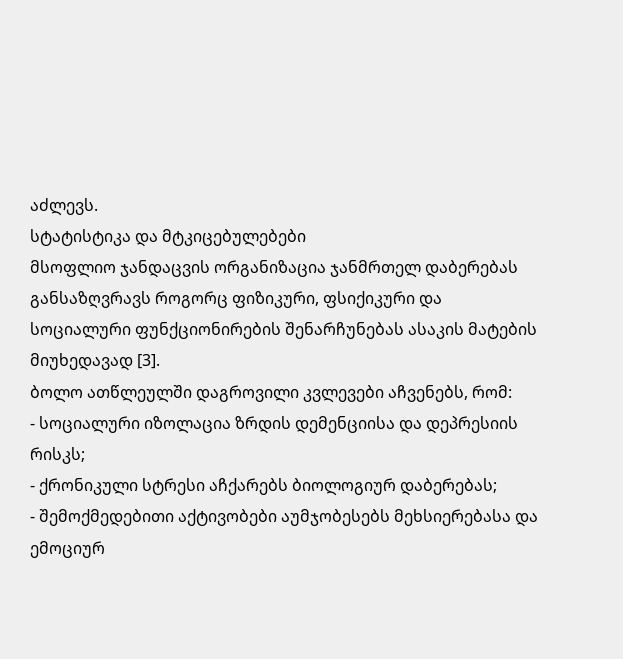აძლევს.
სტატისტიკა და მტკიცებულებები
მსოფლიო ჯანდაცვის ორგანიზაცია ჯანმრთელ დაბერებას განსაზღვრავს როგორც ფიზიკური, ფსიქიკური და სოციალური ფუნქციონირების შენარჩუნებას ასაკის მატების მიუხედავად [3].
ბოლო ათწლეულში დაგროვილი კვლევები აჩვენებს, რომ:
- სოციალური იზოლაცია ზრდის დემენციისა და დეპრესიის რისკს;
- ქრონიკული სტრესი აჩქარებს ბიოლოგიურ დაბერებას;
- შემოქმედებითი აქტივობები აუმჯობესებს მეხსიერებასა და ემოციურ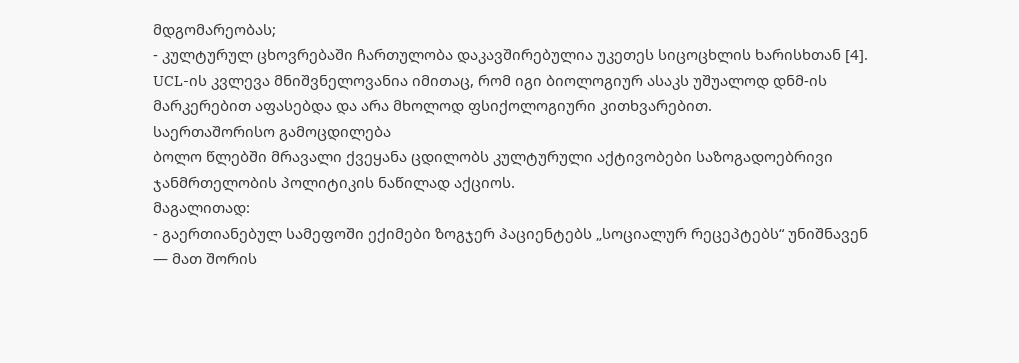მდგომარეობას;
- კულტურულ ცხოვრებაში ჩართულობა დაკავშირებულია უკეთეს სიცოცხლის ხარისხთან [4].
UCL-ის კვლევა მნიშვნელოვანია იმითაც, რომ იგი ბიოლოგიურ ასაკს უშუალოდ დნმ-ის მარკერებით აფასებდა და არა მხოლოდ ფსიქოლოგიური კითხვარებით.
საერთაშორისო გამოცდილება
ბოლო წლებში მრავალი ქვეყანა ცდილობს კულტურული აქტივობები საზოგადოებრივი ჯანმრთელობის პოლიტიკის ნაწილად აქციოს.
მაგალითად:
- გაერთიანებულ სამეფოში ექიმები ზოგჯერ პაციენტებს „სოციალურ რეცეპტებს“ უნიშნავენ — მათ შორის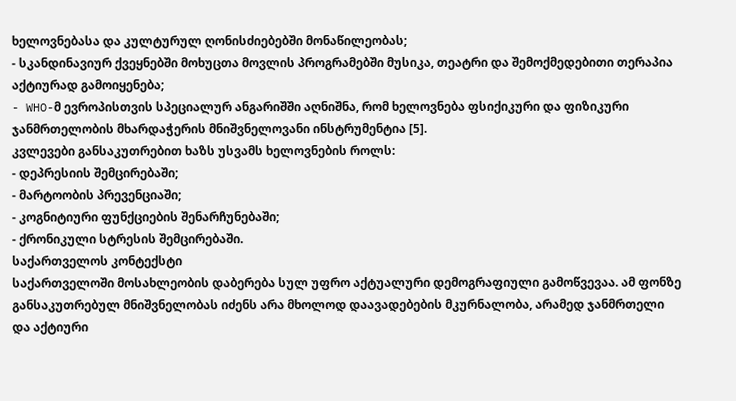ხელოვნებასა და კულტურულ ღონისძიებებში მონაწილეობას;
- სკანდინავიურ ქვეყნებში მოხუცთა მოვლის პროგრამებში მუსიკა, თეატრი და შემოქმედებითი თერაპია აქტიურად გამოიყენება;
- WHO-მ ევროპისთვის სპეციალურ ანგარიშში აღნიშნა, რომ ხელოვნება ფსიქიკური და ფიზიკური ჯანმრთელობის მხარდაჭერის მნიშვნელოვანი ინსტრუმენტია [5].
კვლევები განსაკუთრებით ხაზს უსვამს ხელოვნების როლს:
- დეპრესიის შემცირებაში;
- მარტოობის პრევენციაში;
- კოგნიტიური ფუნქციების შენარჩუნებაში;
- ქრონიკული სტრესის შემცირებაში.
საქართველოს კონტექსტი
საქართველოში მოსახლეობის დაბერება სულ უფრო აქტუალური დემოგრაფიული გამოწვევაა. ამ ფონზე განსაკუთრებულ მნიშვნელობას იძენს არა მხოლოდ დაავადებების მკურნალობა, არამედ ჯანმრთელი და აქტიური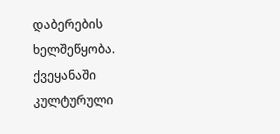დაბერების ხელშეწყობა.
ქვეყანაში კულტურული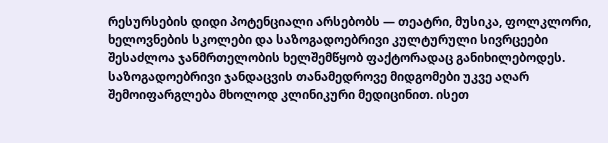რესურსების დიდი პოტენციალი არსებობს — თეატრი, მუსიკა, ფოლკლორი, ხელოვნების სკოლები და საზოგადოებრივი კულტურული სივრცეები შესაძლოა ჯანმრთელობის ხელშემწყობ ფაქტორადაც განიხილებოდეს.
საზოგადოებრივი ჯანდაცვის თანამედროვე მიდგომები უკვე აღარ შემოიფარგლება მხოლოდ კლინიკური მედიცინით. ისეთ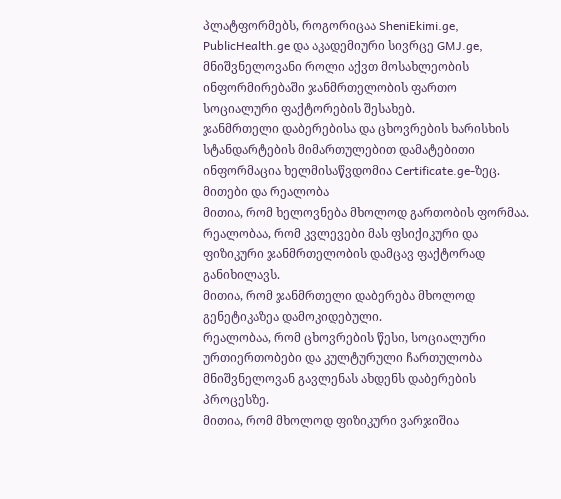პლატფორმებს, როგორიცაა SheniEkimi.ge, PublicHealth.ge და აკადემიური სივრცე GMJ.ge, მნიშვნელოვანი როლი აქვთ მოსახლეობის ინფორმირებაში ჯანმრთელობის ფართო სოციალური ფაქტორების შესახებ.
ჯანმრთელი დაბერებისა და ცხოვრების ხარისხის სტანდარტების მიმართულებით დამატებითი ინფორმაცია ხელმისაწვდომია Certificate.ge-ზეც.
მითები და რეალობა
მითია, რომ ხელოვნება მხოლოდ გართობის ფორმაა.
რეალობაა, რომ კვლევები მას ფსიქიკური და ფიზიკური ჯანმრთელობის დამცავ ფაქტორად განიხილავს.
მითია, რომ ჯანმრთელი დაბერება მხოლოდ გენეტიკაზეა დამოკიდებული.
რეალობაა, რომ ცხოვრების წესი, სოციალური ურთიერთობები და კულტურული ჩართულობა მნიშვნელოვან გავლენას ახდენს დაბერების პროცესზე.
მითია, რომ მხოლოდ ფიზიკური ვარჯიშია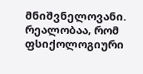მნიშვნელოვანი.
რეალობაა, რომ ფსიქოლოგიური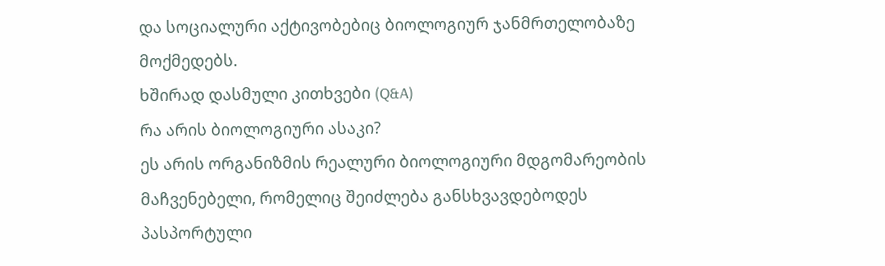და სოციალური აქტივობებიც ბიოლოგიურ ჯანმრთელობაზე მოქმედებს.
ხშირად დასმული კითხვები (Q&A)
რა არის ბიოლოგიური ასაკი?
ეს არის ორგანიზმის რეალური ბიოლოგიური მდგომარეობის მაჩვენებელი, რომელიც შეიძლება განსხვავდებოდეს პასპორტული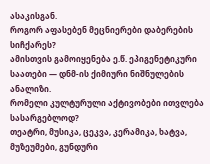ასაკისგან.
როგორ აფასებენ მეცნიერები დაბერების სიჩქარეს?
ამისთვის გამოიყენება ე.წ. ეპიგენეტიკური საათები — დნმ-ის ქიმიური ნიშნულების ანალიზი.
რომელი კულტურული აქტივობები ითვლება სასარგებლოდ?
თეატრი, მუსიკა, ცეკვა, კერამიკა, ხატვა, მუზეუმები, გუნდური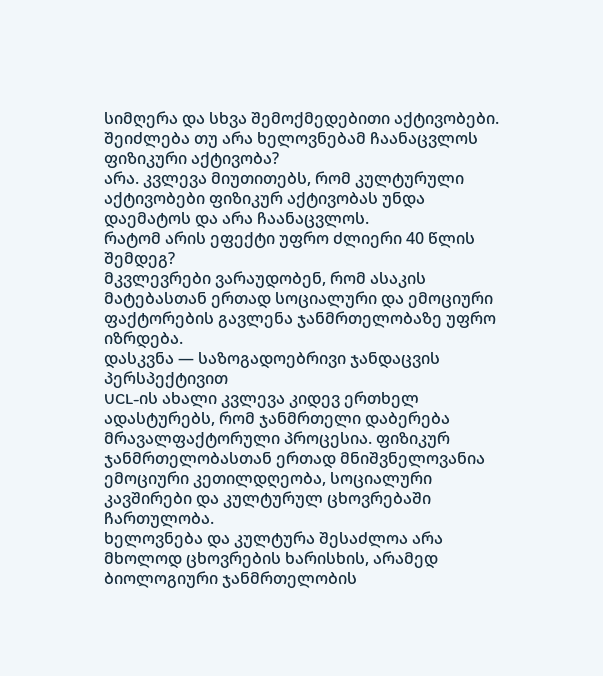სიმღერა და სხვა შემოქმედებითი აქტივობები.
შეიძლება თუ არა ხელოვნებამ ჩაანაცვლოს ფიზიკური აქტივობა?
არა. კვლევა მიუთითებს, რომ კულტურული აქტივობები ფიზიკურ აქტივობას უნდა დაემატოს და არა ჩაანაცვლოს.
რატომ არის ეფექტი უფრო ძლიერი 40 წლის შემდეგ?
მკვლევრები ვარაუდობენ, რომ ასაკის მატებასთან ერთად სოციალური და ემოციური ფაქტორების გავლენა ჯანმრთელობაზე უფრო იზრდება.
დასკვნა — საზოგადოებრივი ჯანდაცვის პერსპექტივით
UCL-ის ახალი კვლევა კიდევ ერთხელ ადასტურებს, რომ ჯანმრთელი დაბერება მრავალფაქტორული პროცესია. ფიზიკურ ჯანმრთელობასთან ერთად მნიშვნელოვანია ემოციური კეთილდღეობა, სოციალური კავშირები და კულტურულ ცხოვრებაში ჩართულობა.
ხელოვნება და კულტურა შესაძლოა არა მხოლოდ ცხოვრების ხარისხის, არამედ ბიოლოგიური ჯანმრთელობის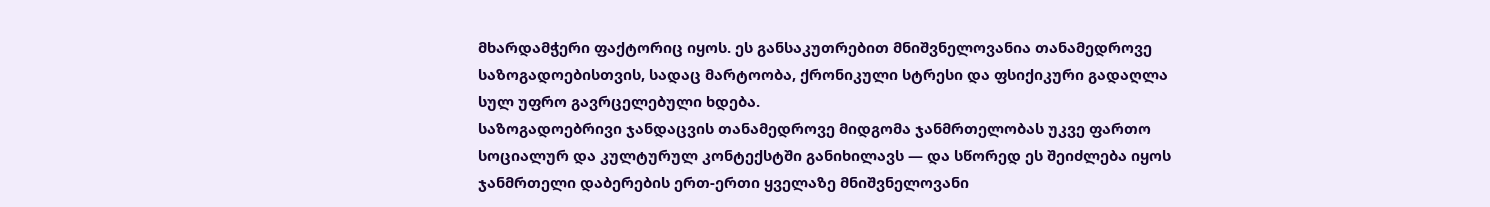მხარდამჭერი ფაქტორიც იყოს. ეს განსაკუთრებით მნიშვნელოვანია თანამედროვე საზოგადოებისთვის, სადაც მარტოობა, ქრონიკული სტრესი და ფსიქიკური გადაღლა სულ უფრო გავრცელებული ხდება.
საზოგადოებრივი ჯანდაცვის თანამედროვე მიდგომა ჯანმრთელობას უკვე ფართო სოციალურ და კულტურულ კონტექსტში განიხილავს — და სწორედ ეს შეიძლება იყოს ჯანმრთელი დაბერების ერთ-ერთი ყველაზე მნიშვნელოვანი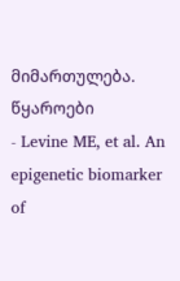მიმართულება.
წყაროები
- Levine ME, et al. An epigenetic biomarker of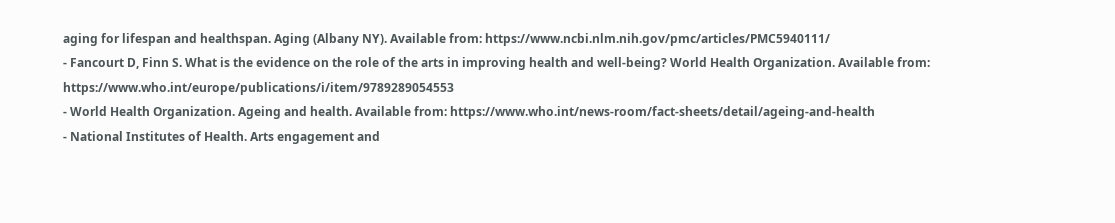aging for lifespan and healthspan. Aging (Albany NY). Available from: https://www.ncbi.nlm.nih.gov/pmc/articles/PMC5940111/
- Fancourt D, Finn S. What is the evidence on the role of the arts in improving health and well-being? World Health Organization. Available from: https://www.who.int/europe/publications/i/item/9789289054553
- World Health Organization. Ageing and health. Available from: https://www.who.int/news-room/fact-sheets/detail/ageing-and-health
- National Institutes of Health. Arts engagement and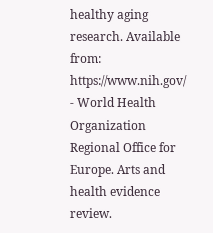healthy aging research. Available from: https://www.nih.gov/
- World Health Organization Regional Office for Europe. Arts and health evidence review.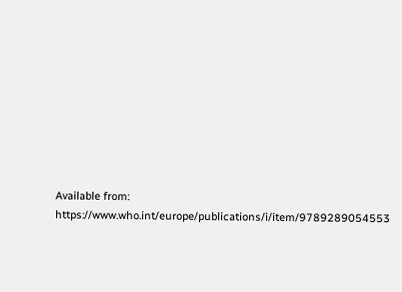Available from: https://www.who.int/europe/publications/i/item/9789289054553